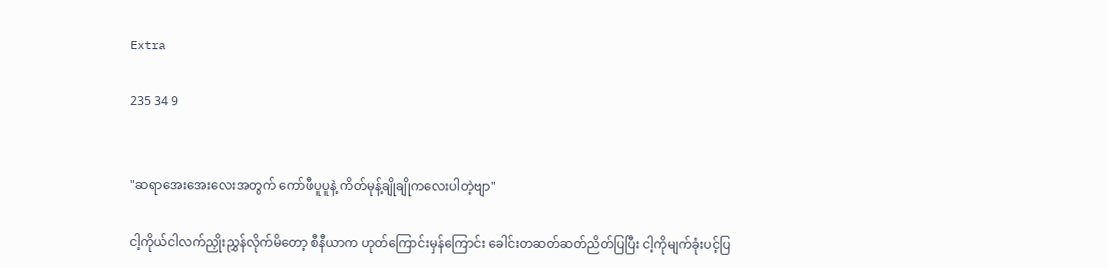Extra

235 34 9


"ဆရာအေးအေးလေးအတွက် ကော်ဖီပူပူနဲ့ ကိတ်မုန့်ချိုချိုကလေးပါတဲ့ဗျာ"

ငါ့ကိုယ်ငါလက်ညှိုးညွှန်လိုက်မိတော့ စီနီယာက ဟုတ်ကြောင်းမှန်ကြောင်း ခေါင်းတဆတ်ဆတ်ညိတ်ပြပြီး ငါ့ကိုမျက်ခုံးပင့်ပြ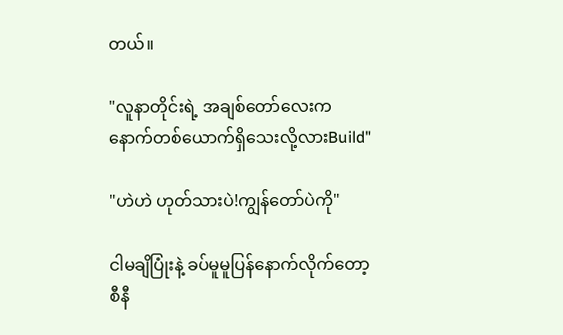တယ်။

"လူနာတိုင်းရဲ့ အချစ်တော်လေးက နောက်တစ်ယောက်ရှိသေးလို့လားBuild"

"ဟဲဟဲ ဟုတ်သားပဲ!ကျွန်တော်ပဲကို"

ငါမချိပြုံးနဲ့ ခပ်မူမူပြန်နောက်လိုက်တော့ စီနီ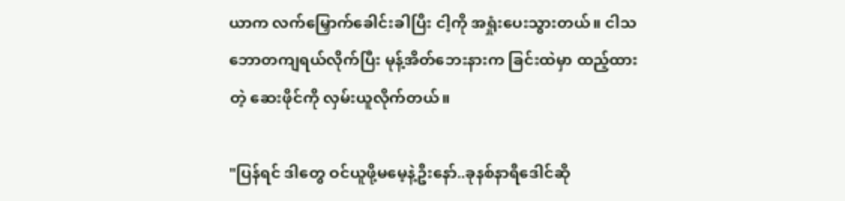ယာက လက်မြှောက်ခေါင်းခါပြီး ငါ့ကို အရှုံးပေးသွားတယ်။ ငါသဘောတကျရယ်လိုက်ပြီး မုန့်အိတ်ဘေးနားက ခြင်းထဲမှာ ထည့်ထားတဲ့ ဆေးဖိုင်ကို လှမ်းယူလိုက်တယ်။

"ပြန်ရင် ဒါတွေ ဝင်ယူဖို့မမေ့နဲ့ဦးနော်..ခုနစ်နာရီဒေါင်ဆို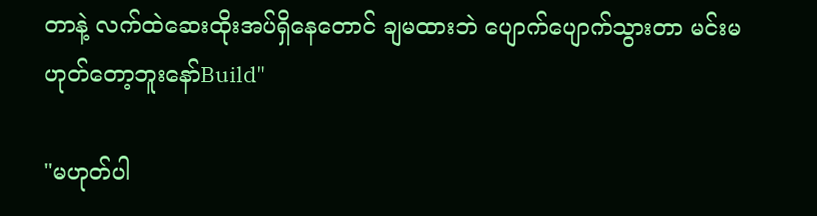တာနဲ့ လက်ထဲဆေးထိုးအပ်ရှိနေတောင် ချမထားဘဲ ပျောက်ပျောက်သွားတာ မင်းမဟုတ်တော့ဘူးနော်Build"

"မဟုတ်ပါ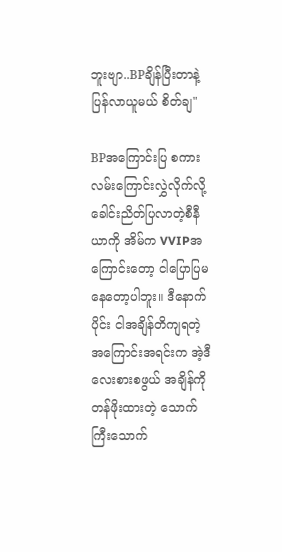ဘူးဗျာ..BPချိန်ပြီးတာနဲ့ ပြန်လာယူမယ် စိတ်ချ"

BPအကြောင်းပြ စကားလမ်းကြောင်းလွှဲလိုက်လို့ ခေါင်းညိတ်ပြလာတဲ့စီနီယာကို အိမ်က VVIPအကြောင်းတော့ ငါပြောပြမနေတော့ပါဘူး။ ဒီနောက်ပိုင်း ငါအချိန်တိကျရတဲ့ အကြောင်းအရင်းက အဲ့ဒီ လေးစားစဖွယ် အချိန်ကို တန်ဖိုးထားတဲ့ သောက်ကြီးသောက်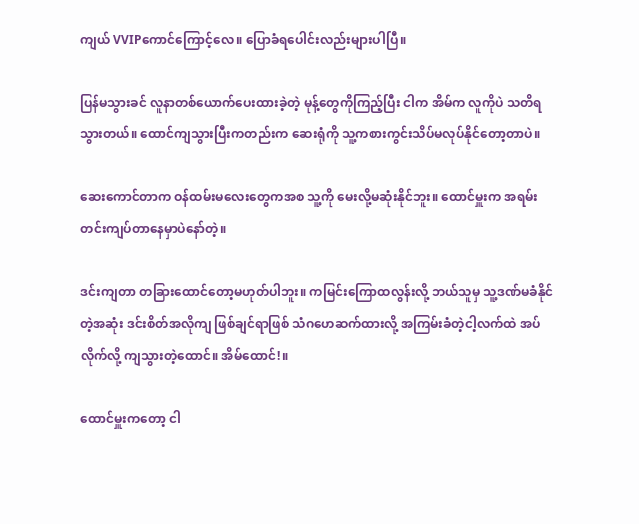ကျယ် VVIPကောင်ကြောင့်လေ။ ပြောခံရပေါင်းလည်းများပါပြီ။

ပြန်မသွားခင် လူနာတစ်ယောက်ပေးထားခဲ့တဲ့ မုန့်တွေကိုကြည့်ပြီး ငါက အိမ်က လူကိုပဲ သတိရသွားတယ်။ ထောင်ကျသွားပြီးကတည်းက ဆေးရုံကို သူ့ကစားကွင်းသိပ်မလုပ်နိုင်တော့တာပဲ။

ဆေးကောင်တာက ဝန်ထမ်းမလေးတွေကအစ သူ့ကို မေးလို့မဆုံးနိုင်ဘူး။ ထောင်မှူးက အရမ်းတင်းကျပ်တာနေမှာပဲနော်တဲ့။

ဒင်းကျတာ တခြားထောင်တော့မဟုတ်ပါဘူး။ ကမြင်းကြောထလွန်းလို့ ဘယ်သူမှ သူ့ဒဏ်မခံနိုင်တဲ့အဆုံး ဒင်းစိတ်အလိုကျ ဖြစ်ချင်ရာဖြစ် သံဂဟေဆက်ထားလို့ အကြမ်းခံတဲ့ငါ့လက်ထဲ အပ်လိုက်လို့ ကျသွားတဲ့ထောင်။ အိမ်ထောင်!။

ထောင်မှူးကတော့ ငါ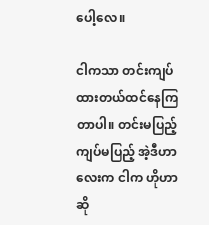ပေါ့လေ။

ငါကသာ တင်းကျပ်ထားတယ်ထင်နေကြတာပါ။ တင်းမပြည့်ကျပ်မပြည့် အဲ့ဒီဟာလေးက ငါက ဟိုဟာဆို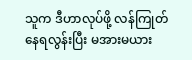သူက ဒီဟာလုပ်ဖို့ လန်ကြုတ်နေရလွန်းပြီး မအားမယား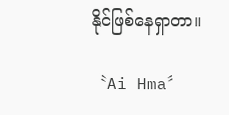နိုင်ဖြစ်နေရှာတာ။

〝Ai Hma〞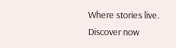Where stories live. Discover now